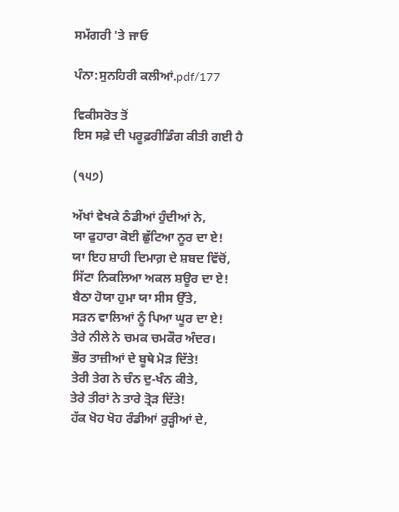ਸਮੱਗਰੀ 'ਤੇ ਜਾਓ

ਪੰਨਾ:ਸੁਨਹਿਰੀ ਕਲੀਆਂ.pdf/177

ਵਿਕੀਸਰੋਤ ਤੋਂ
ਇਸ ਸਫ਼ੇ ਦੀ ਪਰੂਫ਼ਰੀਡਿੰਗ ਕੀਤੀ ਗਈ ਹੈ

(੧੫੭)

ਅੱਖਾਂ ਵੇਖਕੇ ਠੰਡੀਆਂ ਹੁੰਦੀਆਂ ਨੇ,
ਯਾ ਫੁਹਾਰਾ ਕੋਈ ਛੁੱਟਿਆ ਨੂਰ ਦਾ ਏ!
ਯਾ ਇਹ ਸ਼ਾਹੀ ਦਿਮਾਗ਼ ਦੇ ਸ਼ਬਦ ਵਿੱਚੋਂ,
ਸਿੱਟਾ ਨਿਕਲਿਆ ਅਕਲ ਸ਼ਊਰ ਦਾ ਏ!
ਬੈਠਾ ਹੋਯਾ ਹੁਮਾ ਯਾ ਸੀਸ ਉੱਤੇ,
ਸੜਨ ਵਾਲਿਆਂ ਨੂੰ ਪਿਆ ਘੂਰ ਦਾ ਏ!
ਤੇਰੇ ਨੀਲੇ ਨੇ ਚਮਕ ਚਮਕੌਰ ਅੰਦਰ।
ਭੌਰ ਤਾਜ਼ੀਆਂ ਦੇ ਬੂਥੇ ਮੋੜ ਦਿੱਤੇ!
ਤੇਰੀ ਤੇਗ ਨੇ ਚੰਨ ਦੁ-ਖੰਨ ਕੀਤੇ,
ਤੇਰੇ ਤੀਰਾਂ ਨੇ ਤਾਰੇ ਤ੍ਰੋੜ ਦਿੱਤੇ!
ਹੱਕ ਖੋਹ ਖੋਹ ਰੰਡੀਆਂ ਰੁੜ੍ਹੀਆਂ ਦੇ,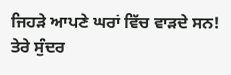ਜਿਹੜੇ ਆਪਣੇ ਘਰਾਂ ਵਿੱਚ ਵਾੜਦੇ ਸਨ!
ਤੇਰੇ ਸੁੰਦਰ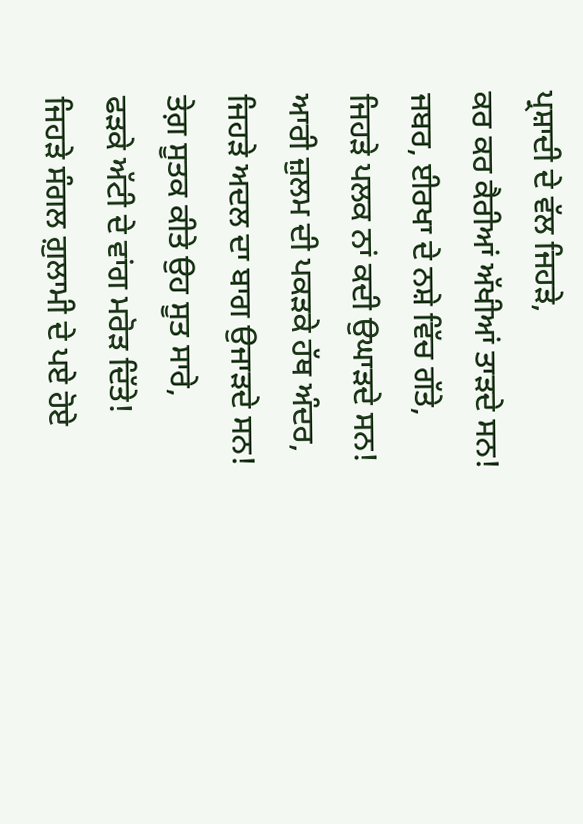ਪ੍ਰਸ਼ਾਦੀ ਦੇ ਵੱਲ ਜਿਹੜੇ,
ਕਰ ਕਰ ਕੈਰੀਆਂ ਅੱਖੀਆਂ ਤਾੜਦੇ ਸਨ!
ਜਬਰ, ਈਰਖਾ ਦੇ ਨਸ਼ੇ ਵਿੱਚ ਗੱਤੇ,
ਜਿਹੜੇ ਪਲਕ ਨਾਂ ਕਦੀ ਉਘਾੜਦੇ ਸਨ!
ਆਰੀ ਜ਼ੁਲਮ ਦੀ ਪਕੜਕੇ ਹੱਥ ਅੰਦਰ,
ਜਿਹੜੇ ਅਦਲ ਦਾ ਬਾਗ ਉਜਾੜਦੇ ਸਨ!
ਤੇਗ਼ ਸੂਤਕ ਕੀਤੇ ਉਹ ਸੂਤ ਸਾਰੇ,
ਫੜਕੇ ਅੱਟੀ ਦੇ ਵਾਂਗ ਮਰੋੜ ਦਿੱਤੇ!
ਜਿਹੜੇ ਸੰਗਲ ਗ਼ੁਲਾਮੀ ਦੇ ਪਏ ਹੋਏ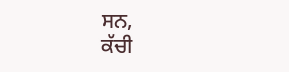ਸਨ,
ਕੱਚੀ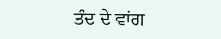ਤੰਦ ਦੇ ਵਾਂਗ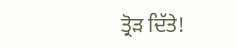ਤ੍ਰੋੜ ਦਿੱਤੇ!